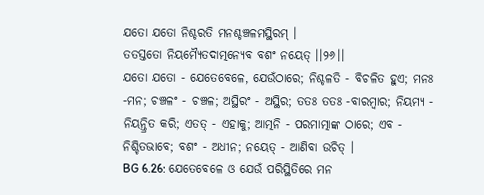ଯତୋ ଯତୋ ନିଶ୍ଚରତି ମନଶ୍ଚଞ୍ଚଳମସ୍ଥିରମ୍ ।
ତତସ୍ତତୋ ନିୟମ୍ୟୈତଦାତ୍ମନ୍ୟେବ ବଶଂ ନୟେତ୍ ।।୨୬।।
ଯତୋ ଯତୋ - ଯେତେବେଳେ, ଯେଉଁଠାରେ; ନିଶ୍ଚଳତି - ବିଚଳିତ ହୁଏ; ମନଃ -ମନ; ଚଞ୍ଚଳଂ - ଚଞ୍ଚଳ; ଅସ୍ଥିରଂ - ଅସ୍ଥିର; ତତଃ ତତଃ -ବାରମ୍ବାର; ନିୟମ୍ୟ - ନିୟନ୍ତ୍ରିତ କରି; ଏତତ୍ - ଏହାକୁ; ଆତ୍ମନି - ପରମାତ୍ମାଙ୍କ ଠାରେ; ଏବ - ନିଶ୍ଚିତଭାବେ; ବଶଂ - ଅଧୀନ; ନୟେତ୍ - ଆଣିବା ଉଚିତ୍ ।
BG 6.26: ଯେତେବେଳେ ଓ ଯେଉଁ ପରିସ୍ଥିତିରେ ମନ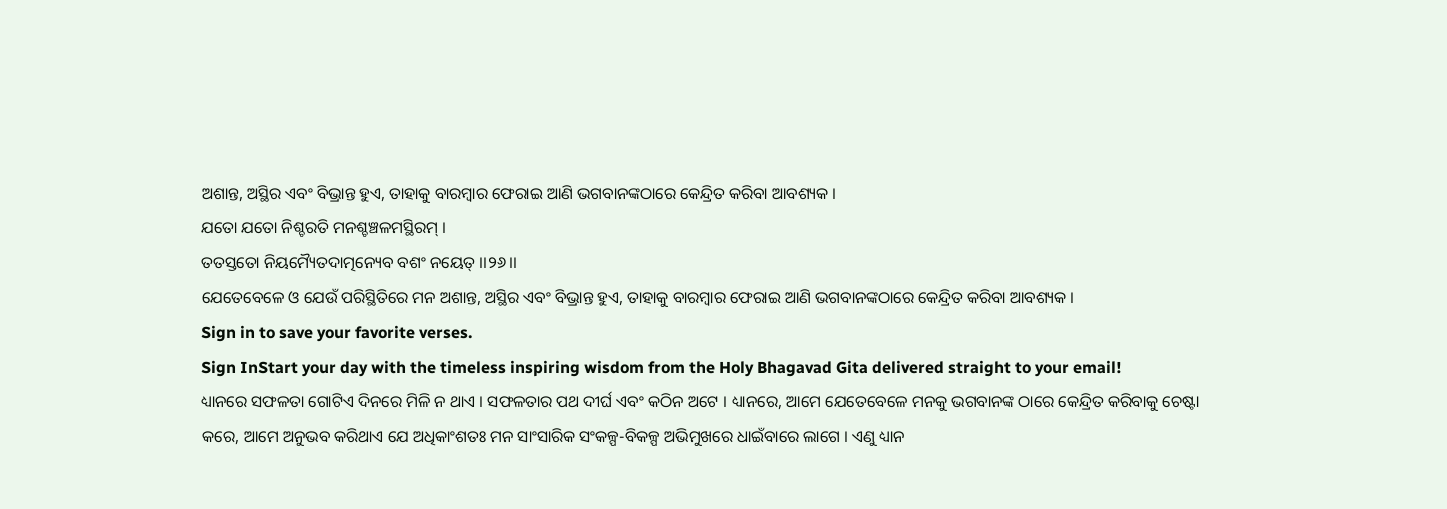ଅଶାନ୍ତ, ଅସ୍ଥିର ଏବଂ ବିଭ୍ରାନ୍ତ ହୁଏ, ତାହାକୁ ବାରମ୍ବାର ଫେରାଇ ଆଣି ଭଗବାନଙ୍କଠାରେ କେନ୍ଦ୍ରିତ କରିବା ଆବଶ୍ୟକ ।
ଯତୋ ଯତୋ ନିଶ୍ଚରତି ମନଶ୍ଚଞ୍ଚଳମସ୍ଥିରମ୍ ।
ତତସ୍ତତୋ ନିୟମ୍ୟୈତଦାତ୍ମନ୍ୟେବ ବଶଂ ନୟେତ୍ ।।୨୬।।
ଯେତେବେଳେ ଓ ଯେଉଁ ପରିସ୍ଥିତିରେ ମନ ଅଶାନ୍ତ, ଅସ୍ଥିର ଏବଂ ବିଭ୍ରାନ୍ତ ହୁଏ, ତାହାକୁ ବାରମ୍ବାର ଫେରାଇ ଆଣି ଭଗବାନଙ୍କଠାରେ କେନ୍ଦ୍ରିତ କରିବା ଆବଶ୍ୟକ ।
Sign in to save your favorite verses.
Sign InStart your day with the timeless inspiring wisdom from the Holy Bhagavad Gita delivered straight to your email!
ଧ୍ୟାନରେ ସଫଳତା ଗୋଟିଏ ଦିନରେ ମିଳି ନ ଥାଏ । ସଫଳତାର ପଥ ଦୀର୍ଘ ଏବଂ କଠିନ ଅଟେ । ଧ୍ୟାନରେ, ଆମେ ଯେତେବେଳେ ମନକୁ ଭଗବାନଙ୍କ ଠାରେ କେନ୍ଦ୍ରିତ କରିବାକୁ ଚେଷ୍ଟା କରେ, ଆମେ ଅନୁଭବ କରିଥାଏ ଯେ ଅଧିକାଂଶତଃ ମନ ସାଂସାରିକ ସଂକଳ୍ପ-ବିକଳ୍ପ ଅଭିମୁଖରେ ଧାଇଁବାରେ ଲାଗେ । ଏଣୁ ଧ୍ୟାନ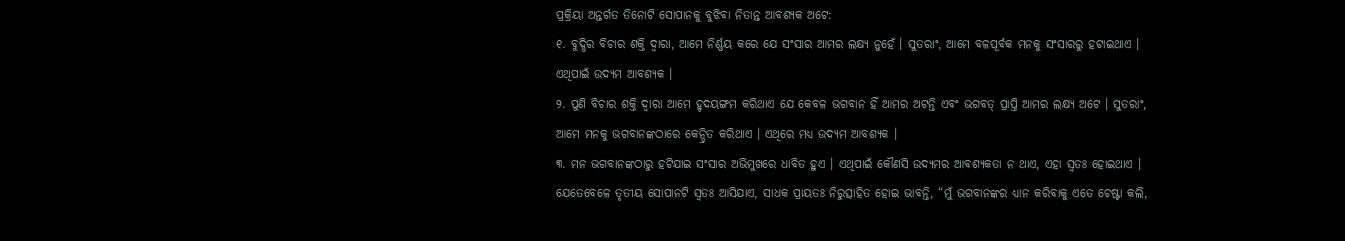ପ୍ରକ୍ରିୟା ଅନ୍ତର୍ଗତ ତିନୋଟି ସୋପାନକୁ ବୁଝିବା ନିତାନ୍ତ ଆବଶ୍ୟକ ଅଟେ:
୧. ବୁଦ୍ଧିର ବିଚାର ଶକ୍ତି ଦ୍ୱାରା, ଆମେ ନିର୍ଣ୍ଣୟ କରେ ଯେ ସଂସାର ଆମର ଲକ୍ଷ୍ୟ ନୁହେଁ । ସୁତରାଂ, ଆମେ ବଳପୂର୍ବକ ମନକୁ ସଂସାରରୁ ହଟାଇଥାଏ । ଏଥିପାଇଁ ଉଦ୍ୟମ ଆବଶ୍ୟକ ।
୨. ପୁଣି ବିଚାର ଶକ୍ତି ଦ୍ୱାରା ଆମେ ହୃଦୟଙ୍ଗମ କରିଥାଏ ଯେ କେବଳ ଭଗବାନ ହିଁ ଆମର ଅଟନ୍ତି ଏବଂ ଭଗବତ୍ ପ୍ରାପ୍ତି ଆମର ଲକ୍ଷ୍ୟ ଅଟେ । ସୁତରାଂ, ଆମେ ମନକୁ ଭଗବାନଙ୍କଠାରେ କେନ୍ଦ୍ରିତ କରିଥାଏ । ଏଥିରେ ମଧ୍ୟ ଉଦ୍ୟମ ଆବଶ୍ୟକ ।
୩. ମନ ଭଗବାନଙ୍କଠାରୁ ହଟିଯାଇ ସଂସାର ଅଭିମୁଖରେ ଧାବିତ ହୁଏ । ଏଥିପାଇଁ କୌଣସି ଉଦ୍ୟମର ଆବଶ୍ୟକତା ନ ଥାଏ, ଏହା ସ୍ୱତଃ ହୋଇଥାଏ ।
ଯେତେବେଳେ ତୃତୀୟ ସୋପାନଟି ସ୍ୱତଃ ଆସିଯାଏ, ସାଧକ ପ୍ରାୟତଃ ନିରୁତ୍ସାହିତ ହୋଇ ଭାବନ୍ତି, “ମୁଁ ଭଗବାନଙ୍କର ଧ୍ୟାନ କରିବାକୁ ଏତେ ଚେଷ୍ଟା କଲି,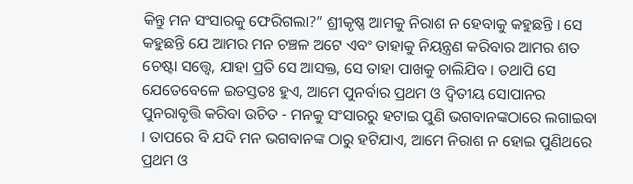କିନ୍ତୁ ମନ ସଂସାରକୁ ଫେରିଗଲା?” ଶ୍ରୀକୃଷ୍ଣ ଆମକୁ ନିରାଶ ନ ହେବାକୁ କହୁଛନ୍ତି । ସେ କହୁଛନ୍ତି ଯେ ଆମର ମନ ଚଞ୍ଚଳ ଅଟେ ଏବଂ ତାହାକୁ ନିୟନ୍ତ୍ରଣ କରିବାର ଆମର ଶତ ଚେଷ୍ଟା ସତ୍ତ୍ୱେ, ଯାହା ପ୍ରତି ସେ ଆସକ୍ତ, ସେ ତାହା ପାଖକୁ ଚାଲିଯିବ । ତଥାପି ସେ ଯେତେବେଳେ ଇତସ୍ତତଃ ହୁଏ, ଆମେ ପୁନର୍ବାର ପ୍ରଥମ ଓ ଦ୍ୱିତୀୟ ସୋପାନର ପୁନରାବୃତ୍ତି କରିବା ଉଚିତ - ମନକୁ ସଂସାରରୁ ହଟାଇ ପୁଣି ଭଗବାନଙ୍କଠାରେ ଲଗାଇବା । ତାପରେ ବି ଯଦି ମନ ଭଗବାନଙ୍କ ଠାରୁ ହଟିଯାଏ, ଆମେ ନିରାଶ ନ ହୋଇ ପୁଣିଥରେ ପ୍ରଥମ ଓ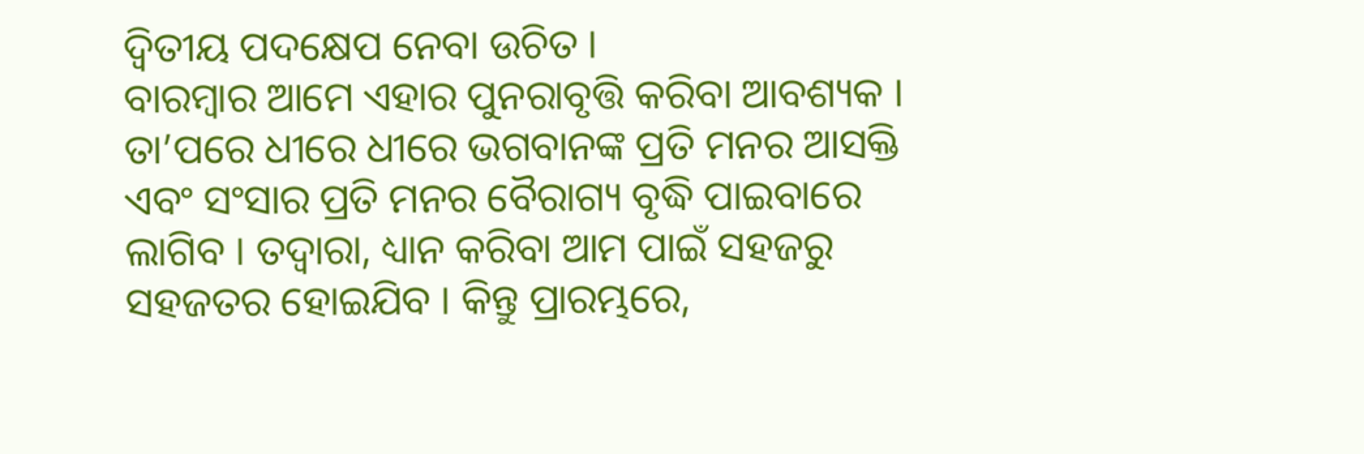ଦ୍ୱିତୀୟ ପଦକ୍ଷେପ ନେବା ଉଚିତ ।
ବାରମ୍ବାର ଆମେ ଏହାର ପୁନରାବୃତ୍ତି କରିବା ଆବଶ୍ୟକ । ତା’ପରେ ଧୀରେ ଧୀରେ ଭଗବାନଙ୍କ ପ୍ରତି ମନର ଆସକ୍ତି ଏବଂ ସଂସାର ପ୍ରତି ମନର ବୈରାଗ୍ୟ ବୃଦ୍ଧି ପାଇବାରେ ଲାଗିବ । ତଦ୍ୱାରା, ଧ୍ୟାନ କରିବା ଆମ ପାଇଁ ସହଜରୁ ସହଜତର ହୋଇଯିବ । କିନ୍ତୁ ପ୍ରାରମ୍ଭରେ,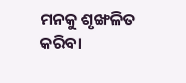ମନକୁ ଶୃଙ୍ଖଳିତ କରିବା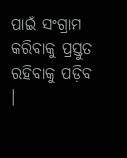ପାଇଁ ସଂଗ୍ରାମ କରିବାକୁ ପ୍ରସ୍ତୁତ ରହିବାକୁ ପଡ଼ିବ ।